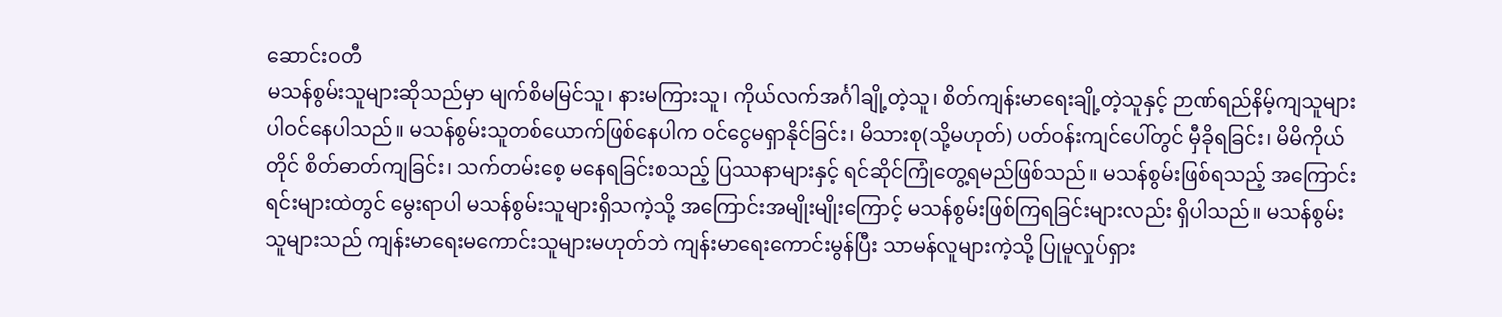ဆောင်းဝတီ
မသန်စွမ်းသူများဆိုသည်မှာ မျက်စိမမြင်သူ၊ နားမကြားသူ၊ ကိုယ်လက်အင်္ဂါချို့တဲ့သူ၊ စိတ်ကျန်းမာရေးချို့တဲ့သူနှင့် ဉာဏ်ရည်နိမ့်ကျသူများ ပါဝင်နေပါသည်။ မသန်စွမ်းသူတစ်ယောက်ဖြစ်နေပါက ဝင်ငွေမရှာနိုင်ခြင်း၊ မိသားစု(သို့မဟုတ်) ပတ်ဝန်းကျင်ပေါ်တွင် မှီခိုရခြင်း၊ မိမိကိုယ်တိုင် စိတ်ဓာတ်ကျခြင်း၊ သက်တမ်းစေ့ မနေရခြင်းစသည့် ပြဿနာများနှင့် ရင်ဆိုင်ကြုံတွေ့ရမည်ဖြစ်သည်။ မသန်စွမ်းဖြစ်ရသည့် အကြောင်းရင်းများထဲတွင် မွေးရာပါ မသန်စွမ်းသူများရှိသကဲ့သို့ အကြောင်းအမျိုးမျိုးကြောင့် မသန်စွမ်းဖြစ်ကြရခြင်းများလည်း ရှိပါသည်။ မသန်စွမ်းသူများသည် ကျန်းမာရေးမကောင်းသူများမဟုတ်ဘဲ ကျန်းမာရေးကောင်းမွန်ပြီး သာမန်လူများကဲ့သို့ ပြုမူလှုပ်ရှား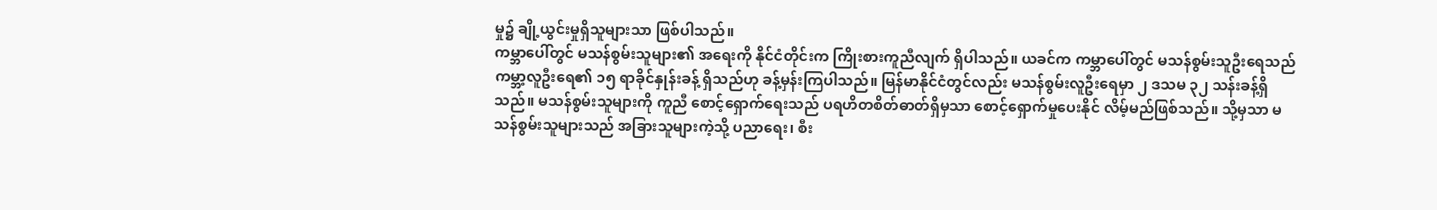မှု၌ ချို့ယွင်းမှုရှိသူများသာ ဖြစ်ပါသည်။
ကမ္ဘာပေါ်တွင် မသန်စွမ်းသူများ၏ အရေးကို နိုင်ငံတိုင်းက ကြိုးစားကူညီလျက် ရှိပါသည်။ ယခင်က ကမ္ဘာပေါ်တွင် မသန်စွမ်းသူဦးရေသည် ကမ္ဘာ့လူဦးရေ၏ ၁၅ ရာခိုင်နှုန်းခန့် ရှိသည်ဟု ခန့်မှန်းကြပါသည်။ မြန်မာနိုင်ငံတွင်လည်း မသန်စွမ်းလူဦးရေမှာ ၂ ဒသမ ၃၂ သန်းခန့်ရှိသည်။ မသန်စွမ်းသူများကို ကူညီ စောင့်ရှောက်ရေးသည် ပရဟိတစိတ်ဓာတ်ရှိမှသာ စောင့်ရှောက်မှုပေးနိုင် လိမ့်မည်ဖြစ်သည်။ သို့မှသာ မသန်စွမ်းသူများသည် အခြားသူများကဲ့သို့ ပညာရေး၊ စီး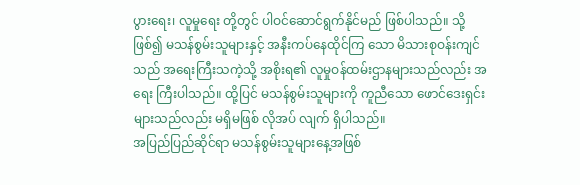ပွားရေး၊ လူမှုရေး တို့တွင် ပါဝင်ဆောင်ရွက်နိုင်မည် ဖြစ်ပါသည်။ သို့ဖြစ်၍ မသန်စွမ်းသူများနှင့် အနီးကပ်နေထိုင်ကြ သော မိသားစုဝန်းကျင်သည် အရေးကြီးသကဲ့သို့ အစိုးရ၏ လူမှုဝန်ထမ်းဌာနများသည်လည်း အရေး ကြီးပါသည်။ ထို့ပြင် မသန်စွမ်းသူများကို ကူညီသော ဖောင်ဒေးရှင်းများသည်လည်း မရှိမဖြစ် လိုအပ် လျက် ရှိပါသည်။
အပြည်ပြည်ဆိုင်ရာ မသန်စွမ်းသူများနေ့အဖြစ်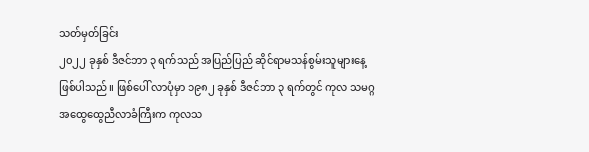သတ်မှတ်ခြင်း
၂၀၂၂ ခုနှစ် ဒီဇင်ဘာ ၃ ရက်သည် အပြည်ပြည် ဆိုင်ရာမသန်စွမ်းသူများနေ့ဖြစ်ပါသည်။ ဖြစ်ပေါ် လာပုံမှာ ၁၉၈၂ ခုနှစ် ဒီဇင်ဘာ ၃ ရက်တွင် ကုလ သမဂ္ဂအထွေထွေညီလာခံကြီးက ကုလသ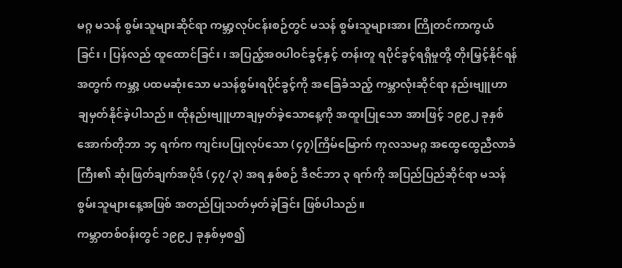မဂ္ဂ မသန် စွမ်းသူများဆိုင်ရာ ကမ္ဘာ့လုပ်ငန်းစဉ်တွင် မသန် စွမ်းသူများအား ကြိုတင်ကာကွယ်ခြင်း၊ ပြန်လည် ထူထောင်ခြင်း၊ အပြည့်အဝပါဝင်ခွင့်နှင့် တန်းတူ ရပိုင်ခွင့်ရရှိမှုတို့ တိုးမြှင့်နိုင်ရန်အတွက် ကမ္ဘာ့ ပထမဆုံးသော မသန်စွမ်းရပိုင်ခွင့်ကို အခြေခံသည့် ကမ္ဘာလုံးဆိုင်ရာ နည်းဗျူဟာ ချမှတ်နိုင်ခဲ့ပါသည်။ ထိုနည်းဗျူဟာချမှတ်ခဲ့သောနေ့ကို အထူးပြုသော အားဖြင့် ၁၉၉၂ ခုနှစ် အောက်တိုဘာ ၁၄ ရက်က ကျင်းပပြုလုပ်သော (၄၇)ကြိမ်မြောက် ကုလသမဂ္ဂ အထွေထွေညီလာခံကြီး၏ ဆုံးဖြတ်ချက်အပိုဒ် (၄၇/၃) အရ နှစ်စဉ် ဒီဇင်ဘာ ၃ ရက်ကို အပြည်ပြည်ဆိုင်ရာ မသန်စွမ်းသူများနေ့အဖြစ် အတည်ပြုသတ်မှတ်ခဲ့ခြင်း ဖြစ်ပါသည်။
ကမ္ဘာတစ်ဝန်းတွင် ၁၉၉၂ ခုနှစ်မှစ၍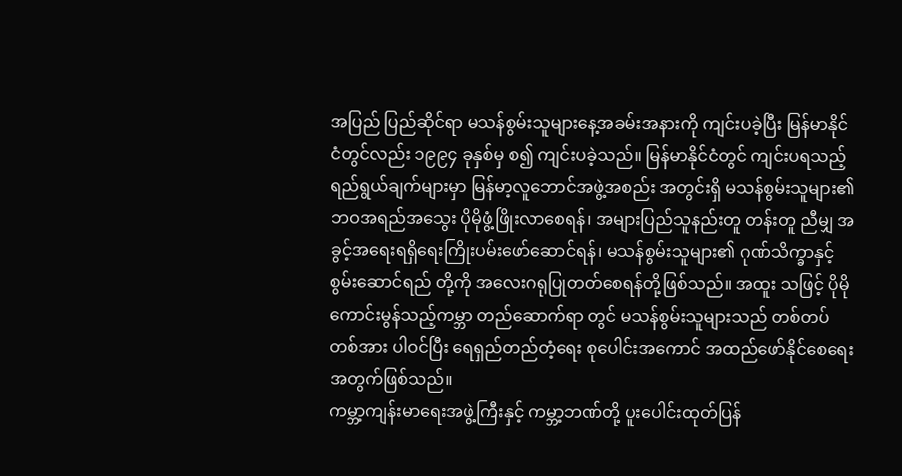အပြည် ပြည်ဆိုင်ရာ မသန်စွမ်းသူများနေ့အခမ်းအနားကို ကျင်းပခဲ့ပြီး မြန်မာနိုင်ငံတွင်လည်း ၁၉၉၄ ခုနှစ်မှ စ၍ ကျင်းပခဲ့သည်။ မြန်မာနိုင်ငံတွင် ကျင်းပရသည့် ရည်ရွယ်ချက်များမှာ မြန်မာ့လူဘောင်အဖွဲ့အစည်း အတွင်းရှိ မသန်စွမ်းသူများ၏ ဘဝအရည်အသွေး ပိုမိုဖွံ့ဖြိုးလာစေရန်၊ အများပြည်သူနည်းတူ တန်းတူ ညီမျှ အခွင့်အရေးရရှိရေးကြိုးပမ်းဖော်ဆောင်ရန်၊ မသန်စွမ်းသူများ၏ ဂုဏ်သိက္ခာနှင့် စွမ်းဆောင်ရည် တို့ကို အလေးဂရုပြုတတ်စေရန်တို့ဖြစ်သည်။ အထူး သဖြင့် ပိုမိုကောင်းမွန်သည့်ကမ္ဘာ တည်ဆောက်ရာ တွင် မသန်စွမ်းသူများသည် တစ်တပ်တစ်အား ပါဝင်ပြီး ရေရှည်တည်တံ့ရေး စုပေါင်းအကောင် အထည်ဖော်နိုင်စေရေးအတွက်ဖြစ်သည်။
ကမ္ဘာ့ကျန်းမာရေးအဖွဲ့ကြီးနှင့် ကမ္ဘာ့ဘဏ်တို့ ပူးပေါင်းထုတ်ပြန်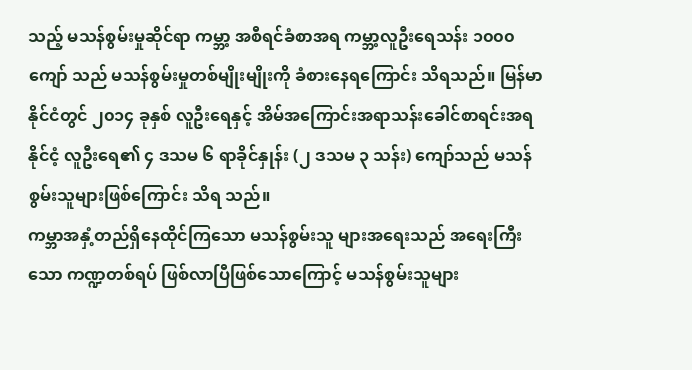သည့် မသန်စွမ်းမှုဆိုင်ရာ ကမ္ဘာ့ အစီရင်ခံစာအရ ကမ္ဘာ့လူဦးရေသန်း ၁၀၀၀ ကျော် သည် မသန်စွမ်းမှုတစ်မျိုးမျိုးကို ခံစားနေရကြောင်း သိရသည်။ မြန်မာနိုင်ငံတွင် ၂၀၁၄ ခုနှစ် လူဦးရေနှင့် အိမ်အကြောင်းအရာသန်းခေါင်စာရင်းအရ နိုင်ငံ့ လူဦးရေ၏ ၄ ဒသမ ၆ ရာခိုင်နှုန်း (၂ ဒသမ ၃ သန်း) ကျော်သည် မသန်စွမ်းသူများဖြစ်ကြောင်း သိရ သည်။
ကမ္ဘာအနှံ့တည်ရှိနေထိုင်ကြသော မသန်စွမ်းသူ များအရေးသည် အရေးကြီးသော ကဏ္ဍတစ်ရပ် ဖြစ်လာပြီဖြစ်သောကြောင့် မသန်စွမ်းသူများ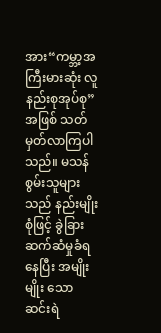အား“ကမ္ဘာ့အကြီးမားဆုံး လူနည်းစုအုပ်စု” အဖြစ် သတ်မှတ်လာကြပါသည်။ မသန်စွမ်းသူများသည် နည်းမျိုးစုံဖြင့် ခွဲခြားဆက်ဆံမှုခံရနေပြီး အမျိုးမျိုး သော ဆင်းရဲ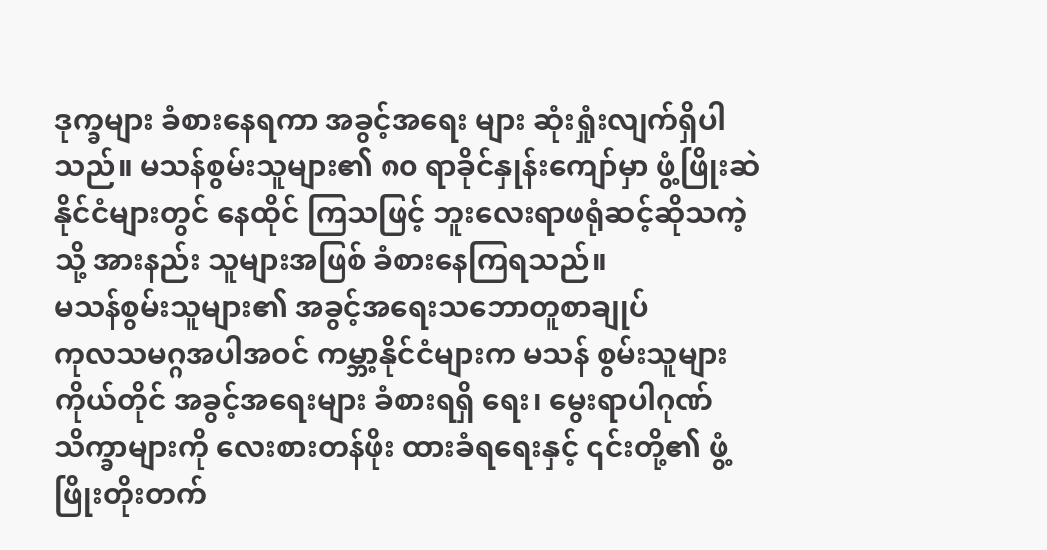ဒုက္ခများ ခံစားနေရကာ အခွင့်အရေး များ ဆုံးရှုံးလျက်ရှိပါသည်။ မသန်စွမ်းသူများ၏ ၈၀ ရာခိုင်နှုန်းကျော်မှာ ဖွံ့ဖြိုးဆဲနိုင်ငံများတွင် နေထိုင် ကြသဖြင့် ဘူးလေးရာဖရုံဆင့်ဆိုသကဲ့သို့ အားနည်း သူများအဖြစ် ခံစားနေကြရသည်။
မသန်စွမ်းသူများ၏ အခွင့်အရေးသဘောတူစာချုပ်
ကုလသမဂ္ဂအပါအဝင် ကမ္ဘာ့နိုင်ငံများက မသန် စွမ်းသူများကိုယ်တိုင် အခွင့်အရေးများ ခံစားရရှိ ရေး၊ မွေးရာပါဂုဏ်သိက္ခာများကို လေးစားတန်ဖိုး ထားခံရရေးနှင့် ၎င်းတို့၏ ဖွံ့ဖြိုးတိုးတက်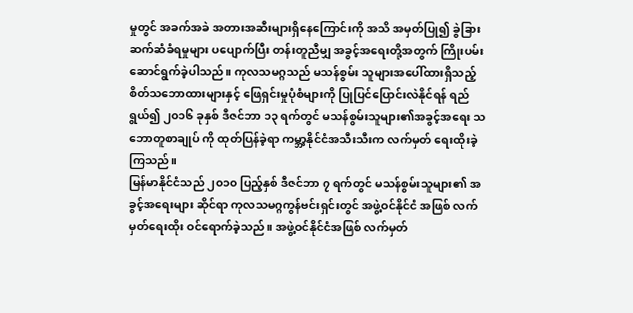မှုတွင် အခက်အခဲ အတားအဆီးများရှိနေကြောင်းကို အသိ အမှတ်ပြု၍ ခွဲခြားဆက်ဆံခံရမှုများ ပပျောက်ပြီး တန်းတူညီမျှ အခွင့်အရေးတို့အတွက် ကြိုးပမ်း ဆောင်ရွက်ခဲ့ပါသည်။ ကုလသမဂ္ဂသည် မသန်စွမ်း သူများအပေါ်ထားရှိသည့် စိတ်သဘောထားများနှင့် ဖြေရှင်းမှုပုံစံများကို ပြုပြင်ပြောင်းလဲနိုင်ရန် ရည်ရွယ်၍ ၂၀၁၆ ခုနှစ် ဒီဇင်ဘာ ၁၃ ရက်တွင် မသန်စွမ်းသူများ၏အခွင့်အရေး သဘောတူစာချုပ် ကို ထုတ်ပြန်ခဲ့ရာ ကမ္ဘာ့နိုင်ငံအသီးသီးက လက်မှတ် ရေးထိုးခဲ့ကြသည်။
မြန်မာနိုင်ငံသည် ၂၀၁၀ ပြည့်နှစ် ဒီဇင်ဘာ ၇ ရက်တွင် မသန်စွမ်းသူများ၏ အခွင့်အရေးများ ဆိုင်ရာ ကုလသမဂ္ဂကွန်ဗင်းရှင်းတွင် အဖွဲ့ဝင်နိုင်ငံ အဖြစ် လက်မှတ်ရေးထိုး ဝင်ရောက်ခဲ့သည်။ အဖွဲ့ဝင်နိုင်ငံအဖြစ် လက်မှတ်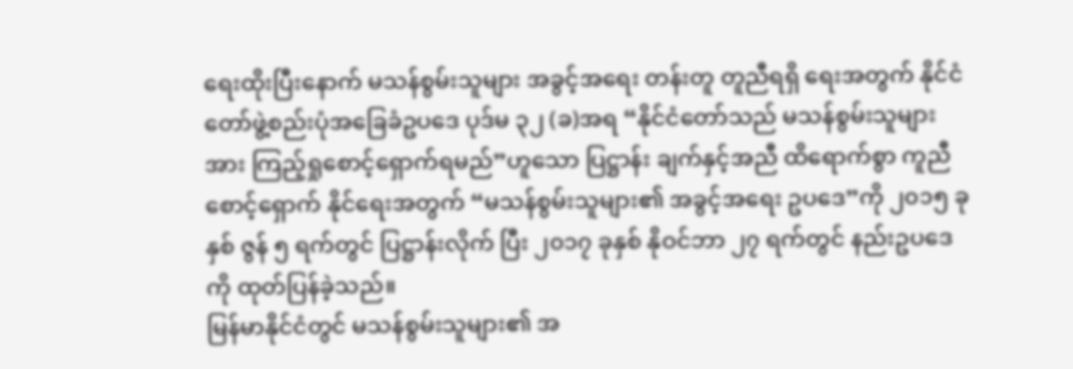ရေးထိုးပြီးနောက် မသန်စွမ်းသူများ အခွင့်အရေး တန်းတူ တူညီရရှိ ရေးအတွက် နိုင်ငံတော်ဖွဲ့စည်းပုံအခြေခံဥပဒေ ပုဒ်မ ၃၂ (ခ)အရ “နိုင်ငံတော်သည် မသန်စွမ်းသူများ အား ကြည့်ရှုစောင့်ရှောက်ရမည်”ဟူသော ပြဋ္ဌာန်း ချက်နှင့်အညီ ထိရောက်စွာ ကူညီစောင့်ရှောက် နိုင်ရေးအတွက် “မသန်စွမ်းသူများ၏ အခွင့်အရေး ဥပဒေ”ကို ၂၀၁၅ ခုနှစ် ဇွန် ၅ ရက်တွင် ပြဋ္ဌာန်းလိုက် ပြီး ၂၀၁၇ ခုနှစ် နိုဝင်ဘာ ၂၇ ရက်တွင် နည်းဥပဒေကို ထုတ်ပြန်ခဲ့သည်။
မြန်မာနိုင်ငံတွင် မသန်စွမ်းသူများ၏ အ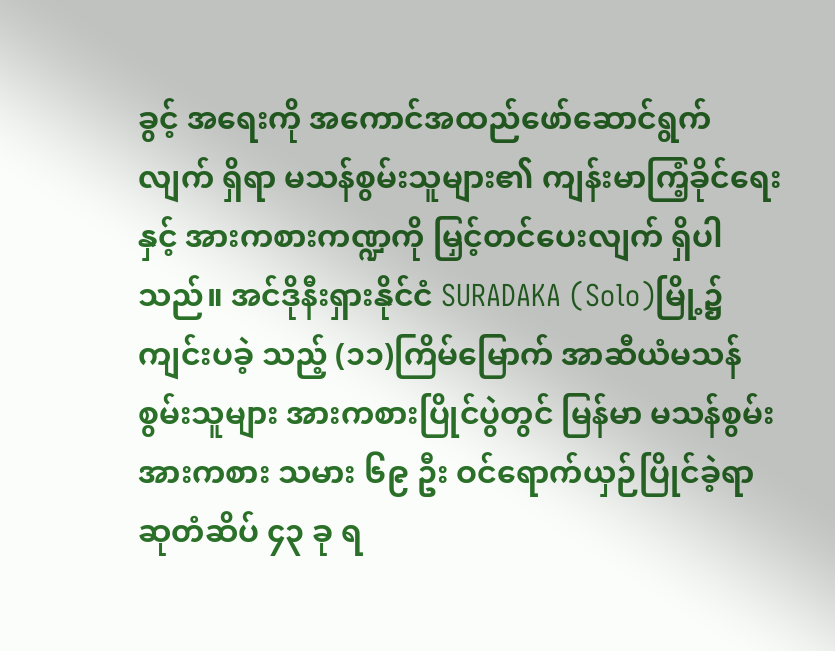ခွင့် အရေးကို အကောင်အထည်ဖော်ဆောင်ရွက်လျက် ရှိရာ မသန်စွမ်းသူများ၏ ကျန်းမာကြံ့ခိုင်ရေးနှင့် အားကစားကဏ္ဍကို မြှင့်တင်ပေးလျက် ရှိပါသည်။ အင်ဒိုနီးရှားနိုင်ငံ SURADAKA (Solo)မြို့၌ ကျင်းပခဲ့ သည့် (၁၁)ကြိမ်မြောက် အာဆီယံမသန်စွမ်းသူများ အားကစားပြိုင်ပွဲတွင် မြန်မာ မသန်စွမ်းအားကစား သမား ၆၉ ဦး ဝင်ရောက်ယှဉ်ပြိုင်ခဲ့ရာ ဆုတံဆိပ် ၄၃ ခု ရ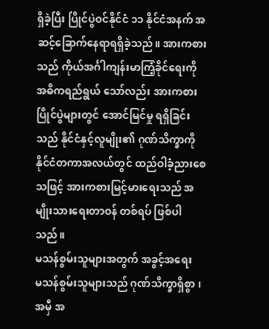ရှိခဲ့ပြီး ပြိုင်ပွဲဝင်နိုင်ငံ ၁၁ နိုင်ငံအနက် အဆင့်ခြောက်နေရာရရှိခဲ့သည်။ အားကစားသည် ကိုယ်အင်္ဂါကျန်းမာကြံ့ခိုင်ရေးကို အဓိကရည်ရွယ် သော်လည်း အားကစားပြိုင်ပွဲများတွင် အောင်မြင်မှု ရရှိခြင်းသည် နိုင်ငံနှင့်လူမျိုး၏ ဂုဏ်သိက္ခာကို နိုင်ငံတကာအလယ်တွင် ထည်ဝါခံ့ညားစေသဖြင့် အားကစားမြင့်မားရေးသည် အမျိုးသားရေးတာဝန် တစ်ရပ် ဖြစ်ပါသည်။
မသန်စွမ်းသူများအတွက် အခွင့်အရေး
မသန်စွမ်းသူများသည် ဂုဏ်သိက္ခာရှိစွာ၊ အမှီ အ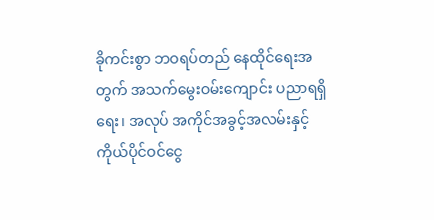ခိုကင်းစွာ ဘဝရပ်တည် နေထိုင်ရေးအတွက် အသက်မွေးဝမ်းကျောင်း ပညာရရှိရေး၊ အလုပ် အကိုင်အခွင့်အလမ်းနှင့် ကိုယ်ပိုင်ဝင်ငွေ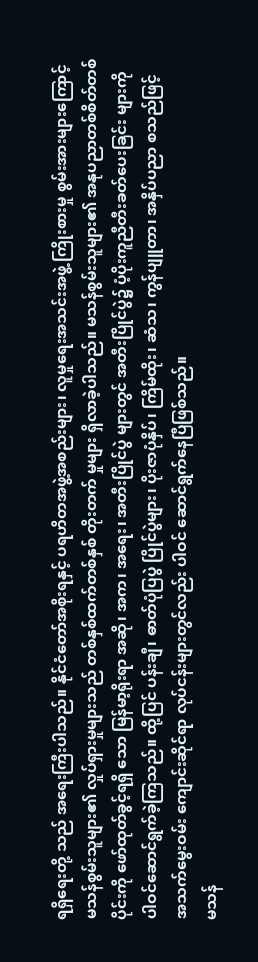ရရှိရေးတို့ သည် အရေးကြီးပါသည်။ နိုင်ငံတော်အစိုးရနှင့် ပရဟိတအဖွဲ့အစည်းများ၊ လူမှုရေးအသင်းအဖွဲ့ ကြိုးစားမှု စွမ်းအားများကြောင့် မသန်စွမ်းသူများ၏ လှုပ်ရှားမှုများသည် တစ်နှစ်ထက်တစ်နှစ် တိုးတက် မှုများ ရှိလာခဲ့ပါသည်။ မသန်စွမ်းသူများ၏ အနုပညာတစ်စိတ်တစ်ပိုင်းကို ဖော်ထုတ်ခွင့်ရရှိ သော မြန်မာ့ရိုးရာ အဆို၊ အက၊ အရေး၊ အတီးပြိုင်ပွဲ များတွင် အတီးပြိုင်ပွဲ၌ ပံ့ပိုးကူညီတီးခတ်ပေးခြင်း များကို ပါဝင်ဆောင်ရွက်ခဲ့ကြသည်။ ထို့ပြင် ပန်းချီ၊ ဓာတ်ပုံပြပွဲ ပြိုင်ပွဲများ၊ ပိုးဇာပုံနှိပ်၊ ကြိမ်ထိုး၊ ဆံသ၊ ကွန်ပျူတာ၊ အနှိပ်ပညာ စသည်ဖြင့် အသက်မွေးဝမ်း ကျောင်းဆိုင်ရာ လုပ်ငန်းများတွင်လည်း ပါဝင် ဆောင်ရွက်နေပြီဖြစ်သည်။
မသန်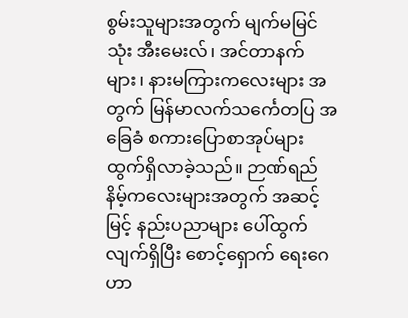စွမ်းသူများအတွက် မျက်မမြင်သုံး အီးမေးလ်၊ အင်တာနက်များ၊ နားမကြားကလေးများ အတွက် မြန်မာလက်သင်္ကေတပြ အခြေခံ စကားပြောစာအုပ်များ ထွက်ရှိလာခဲ့သည်။ ဉာဏ်ရည်နိမ့်ကလေးများအတွက် အဆင့်မြင့် နည်းပညာများ ပေါ်ထွက်လျက်ရှိပြီး စောင့်ရှောက် ရေးဂေဟာ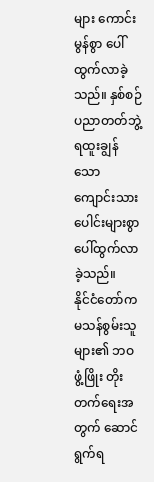များ ကောင်းမွန်စွာ ပေါ်ထွက်လာခဲ့သည်။ နှစ်စဉ် ပညာတတ်ဘွဲ့ရထူးချွန်သော ကျောင်းသား ပေါင်းများစွာ ပေါ်ထွက်လာခဲ့သည်။
နိုင်ငံတော်က မသန်စွမ်းသူများ၏ ဘဝဖွံ့ဖြိုး တိုးတက်ရေးအတွက် ဆောင်ရွက်ရ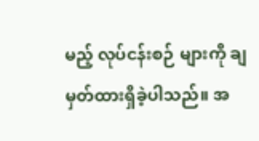မည့် လုပ်ငန်းစဉ် များကို ချမှတ်ထားရှိခဲ့ပါသည်။ အ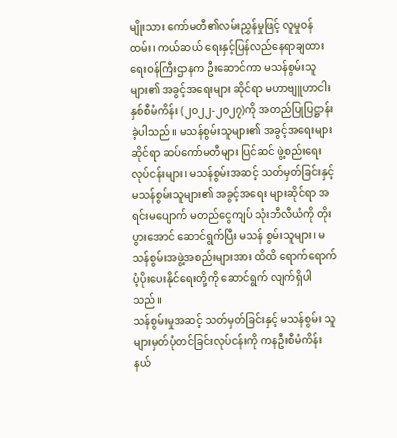မျိုးသား ကော်မတီ၏လမ်းညွှန်မှုဖြင့် လူမှုဝန်ထမ်း၊ ကယ်ဆယ် ရေးနှင့်ပြန်လည်နေရာချထားရေးဝန်ကြီးဌာနက ဦးဆောင်ကာ မသန်စွမ်းသူများ၏ အခွင့်အရေးများ ဆိုင်ရာ မဟာဗျူဟာငါးနှစ်စီမံကိန်း (၂၀၂၂-၂၀၂၇)ကို အတည်ပြုပြဋ္ဌာန်းခဲ့ပါသည်။ မသန်စွမ်းသူများ၏ အခွင့်အရေးများဆိုင်ရာ ဆပ်ကော်မတီများ ပြင်ဆင် ဖွဲ့စည်းရေးလုပ်ငန်းများ၊ မသန်စွမ်းအဆင့် သတ်မှတ်ခြင်းနှင့် မသန်စွမ်းသူများ၏ အခွင့်အရေး များဆိုင်ရာ အရင်းမပျောက် မတည်ငွေကျပ် သုံးဘီလီယံကို တိုးပွားအောင် ဆောင်ရွက်ပြီး မသန် စွမ်းသူများ၊ မသန်စွမ်းအဖွဲ့အစည်းများအား ထိထိ ရောက်ရောက် ပံ့ပိုးပေးနိုင်ရေးတို့ကို ဆောင်ရွက် လျက်ရှိပါသည်။
သန်စွမ်းမှုအဆင့် သတ်မှတ်ခြင်းနှင့် မသန်စွမ်း သူများမှတ်ပုံတင်ခြင်းလုပ်ငန်းကို ကနဦးစီမံကိန်း နယ်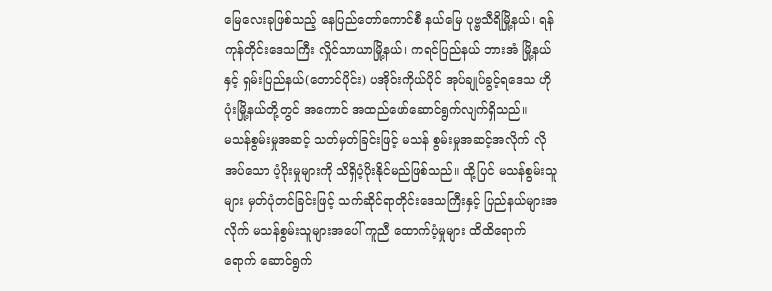မြေလေးခုဖြစ်သည့် နေပြည်တော်ကောင်စီ နယ်မြေ ပုဗ္ဗသီရိမြို့နယ်၊ ရန်ကုန်တိုင်းဒေသကြီး လှိုင်သာယာမြို့နယ်၊ ကရင်ပြည်နယ် ဘားအံ မြို့နယ်နှင့် ရှမ်းပြည်နယ်(တောင်ပိုင်း) ပအိုဝ်းကိုယ်ပိုင် အုပ်ချုပ်ခွင့်ရဒေသ ဟိုပုံးမြို့နယ်တို့တွင် အကောင် အထည်ဖော်ဆောင်ရွက်လျက်ရှိသည်။
မသန်စွမ်းမှုအဆင့် သတ်မှတ်ခြင်းဖြင့် မသန် စွမ်းမှုအဆင့်အလိုက် လိုအပ်သော ပံ့ပိုးမှုများကို သိရှိပံ့ပိုးနိုင်မည်ဖြစ်သည်။ ထို့ပြင် မသန်စွမ်းသူများ မှတ်ပုံတင်ခြင်းဖြင့် သက်ဆိုင်ရာတိုင်းဒေသကြီးနှင့် ပြည်နယ်များအလိုက် မသန်စွမ်းသူများအပေါ် ကူညီ ထောက်ပံ့မှုများ ထိထိရောက်ရောက် ဆောင်ရွက်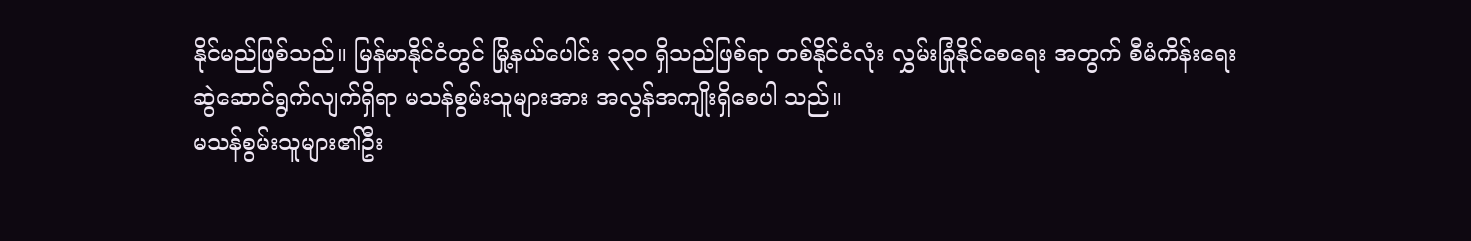နိုင်မည်ဖြစ်သည်။ မြန်မာနိုင်ငံတွင် မြို့နယ်ပေါင်း ၃၃၀ ရှိသည်ဖြစ်ရာ တစ်နိုင်ငံလုံး လွှမ်းခြုံနိုင်စေရေး အတွက် စီမံကိန်းရေးဆွဲဆောင်ရွက်လျက်ရှိရာ မသန်စွမ်းသူများအား အလွန်အကျိုးရှိစေပါ သည်။
မသန်စွမ်းသူများ၏ဦး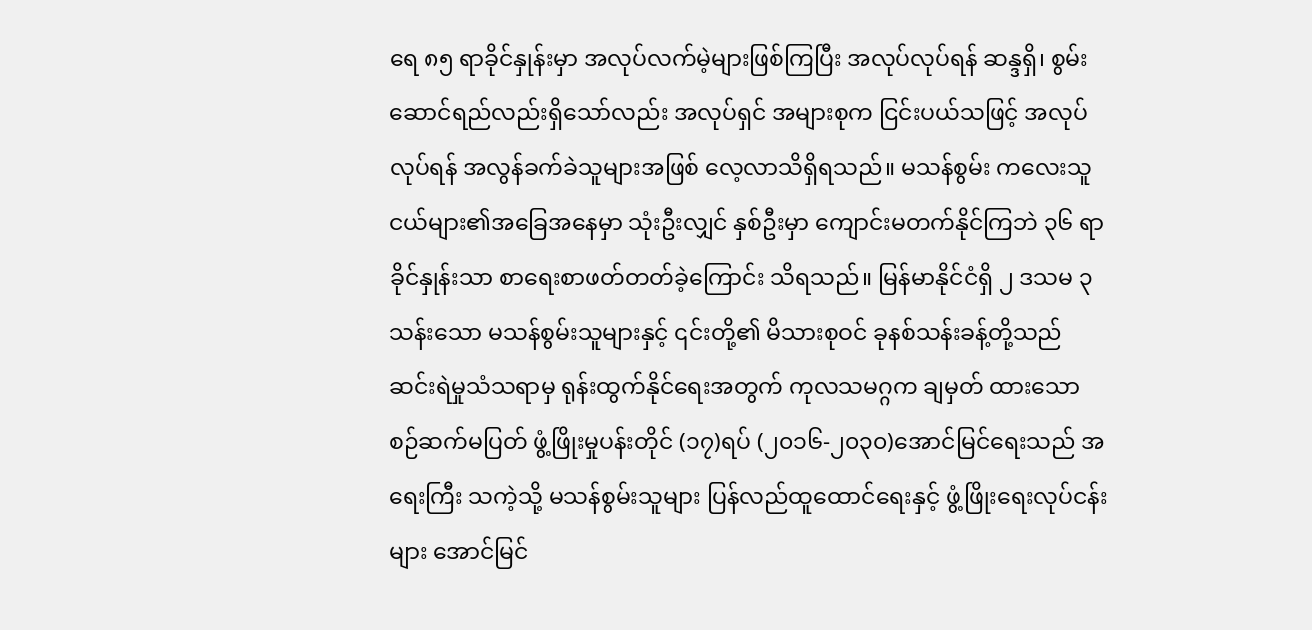ရေ ၈၅ ရာခိုင်နှုန်းမှာ အလုပ်လက်မဲ့များဖြစ်ကြပြီး အလုပ်လုပ်ရန် ဆန္ဒရှိ၊ စွမ်းဆောင်ရည်လည်းရှိသော်လည်း အလုပ်ရှင် အများစုက ငြင်းပယ်သဖြင့် အလုပ်လုပ်ရန် အလွန်ခက်ခဲသူများအဖြစ် လေ့လာသိရှိရသည်။ မသန်စွမ်း ကလေးသူငယ်များ၏အခြေအနေမှာ သုံးဦးလျှင် နှစ်ဦးမှာ ကျောင်းမတက်နိုင်ကြဘဲ ၃၆ ရာခိုင်နှုန်းသာ စာရေးစာဖတ်တတ်ခဲ့ကြောင်း သိရသည်။ မြန်မာနိုင်ငံရှိ ၂ ဒသမ ၃ သန်းသော မသန်စွမ်းသူများနှင့် ၎င်းတို့၏ မိသားစုဝင် ခုနစ်သန်းခန့်တို့သည် ဆင်းရဲမှုသံသရာမှ ရုန်းထွက်နိုင်ရေးအတွက် ကုလသမဂ္ဂက ချမှတ် ထားသော စဉ်ဆက်မပြတ် ဖွံ့ဖြိုးမှုပန်းတိုင် (၁၇)ရပ် (၂၀၁၆-၂၀၃၀)အောင်မြင်ရေးသည် အရေးကြီး သကဲ့သို့ မသန်စွမ်းသူများ ပြန်လည်ထူထောင်ရေးနှင့် ဖွံ့ဖြိုးရေးလုပ်ငန်းများ အောင်မြင်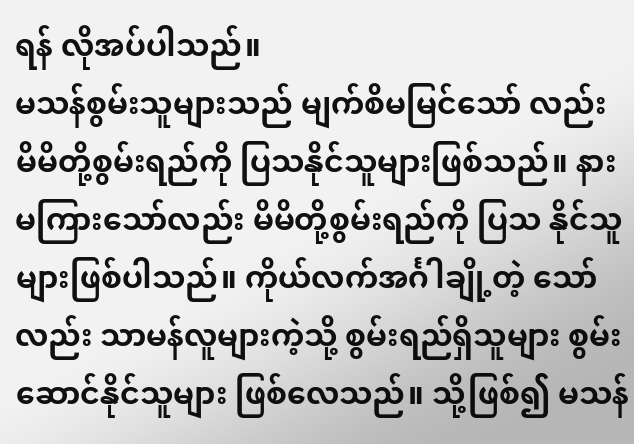ရန် လိုအပ်ပါသည်။
မသန်စွမ်းသူများသည် မျက်စိမမြင်သော် လည်း မိမိတို့စွမ်းရည်ကို ပြသနိုင်သူများဖြစ်သည်။ နားမကြားသော်လည်း မိမိတို့စွမ်းရည်ကို ပြသ နိုင်သူများဖြစ်ပါသည်။ ကိုယ်လက်အင်္ဂါချို့တဲ့ သော်လည်း သာမန်လူများကဲ့သို့ စွမ်းရည်ရှိသူများ စွမ်းဆောင်နိုင်သူများ ဖြစ်လေသည်။ သို့ဖြစ်၍ မသန်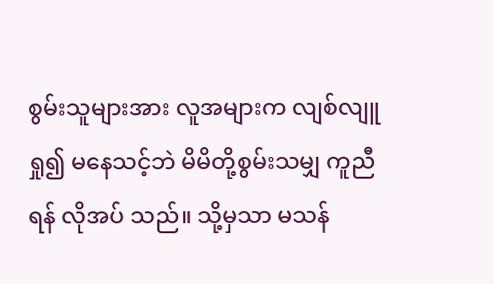စွမ်းသူများအား လူအများက လျစ်လျူရှု၍ မနေသင့်ဘဲ မိမိတို့စွမ်းသမျှ ကူညီရန် လိုအပ် သည်။ သို့မှသာ မသန်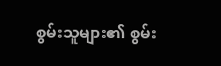စွမ်းသူများ၏ စွမ်း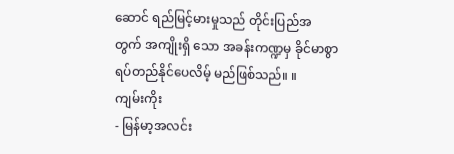ဆောင် ရည်မြင့်မားမှုသည် တိုင်းပြည်အတွက် အကျိုးရှိ သော အခန်းကဏ္ဍမှ ခိုင်မာစွာရပ်တည်နိုင်ပေလိမ့် မည်ဖြစ်သည်။ ။
ကျမ်းကိုး
- မြန်မာ့အလင်း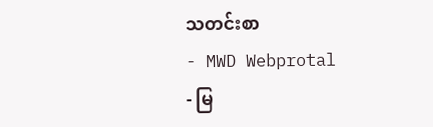သတင်းစာ
- MWD Webprotal
- မြ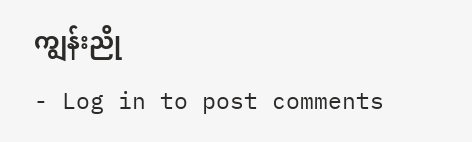ကျွန်းညို
- Log in to post comments